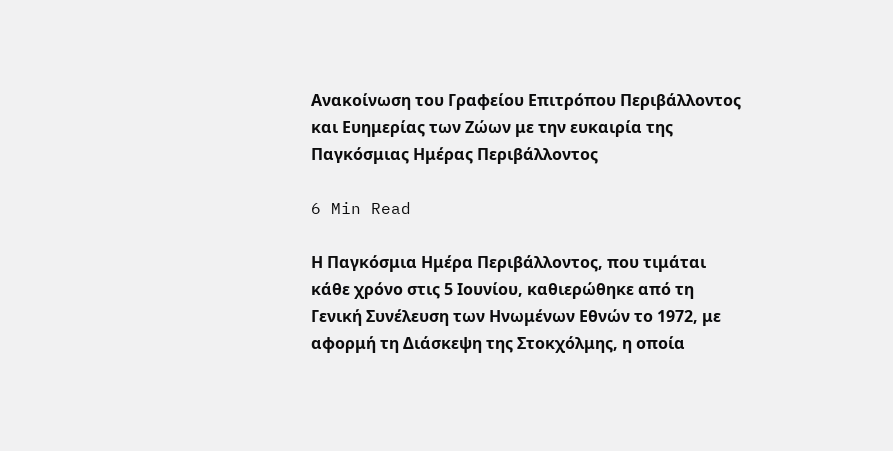Ανακοίνωση του Γραφείου Επιτρόπου Περιβάλλοντος και Ευημερίας των Ζώων με την ευκαιρία της Παγκόσμιας Ημέρας Περιβάλλοντος

6 Min Read

Η Παγκόσμια Ημέρα Περιβάλλοντος, που τιμάται κάθε χρόνο στις 5 Ιουνίου, καθιερώθηκε από τη Γενική Συνέλευση των Ηνωμένων Εθνών το 1972, με αφορμή τη Διάσκεψη της Στοκχόλμης, η οποία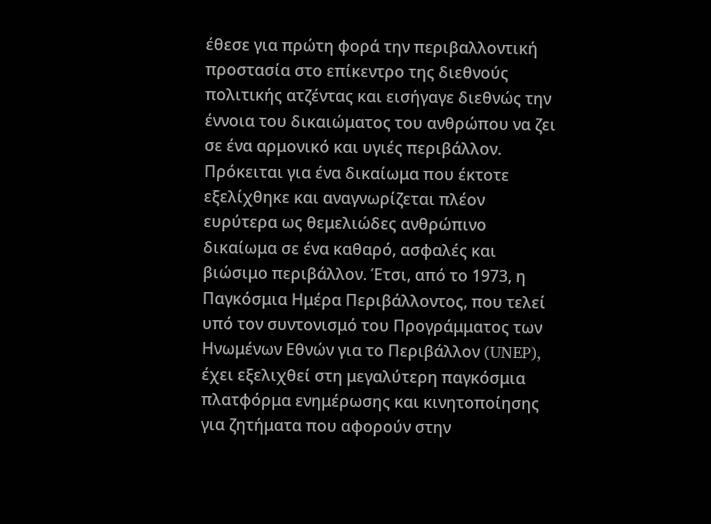έθεσε για πρώτη φορά την περιβαλλοντική προστασία στο επίκεντρο της διεθνούς πολιτικής ατζέντας και εισήγαγε διεθνώς την έννοια του δικαιώματος του ανθρώπου να ζει σε ένα αρμονικό και υγιές περιβάλλον. Πρόκειται για ένα δικαίωμα που έκτοτε εξελίχθηκε και αναγνωρίζεται πλέον ευρύτερα ως θεμελιώδες ανθρώπινο δικαίωμα σε ένα καθαρό, ασφαλές και βιώσιμο περιβάλλον. Έτσι, από το 1973, η Παγκόσμια Ημέρα Περιβάλλοντος, που τελεί υπό τον συντονισμό του Προγράμματος των Ηνωμένων Εθνών για το Περιβάλλον (UNEP), έχει εξελιχθεί στη μεγαλύτερη παγκόσμια πλατφόρμα ενημέρωσης και κινητοποίησης για ζητήματα που αφορούν στην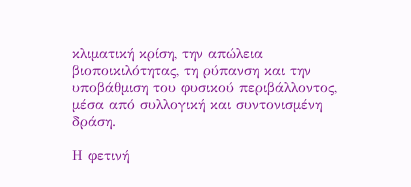κλιματική κρίση, την απώλεια βιοποικιλότητας, τη ρύπανση και την υποβάθμιση του φυσικού περιβάλλοντος, μέσα από συλλογική και συντονισμένη δράση.

Η φετινή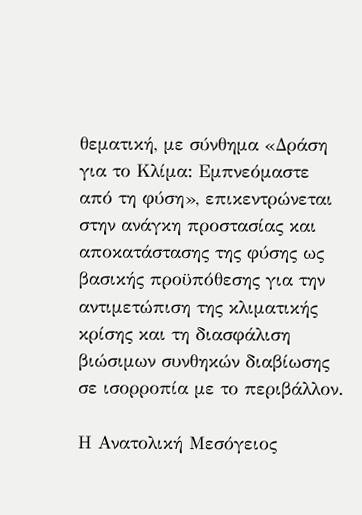θεματική, με σύνθημα «Δράση για το Κλίμα: Εμπνεόμαστε από τη φύση», επικεντρώνεται στην ανάγκη προστασίας και αποκατάστασης της φύσης ως βασικής προϋπόθεσης για την αντιμετώπιση της κλιματικής κρίσης και τη διασφάλιση βιώσιμων συνθηκών διαβίωσης σε ισορροπία με το περιβάλλον.

Η Ανατολική Μεσόγειος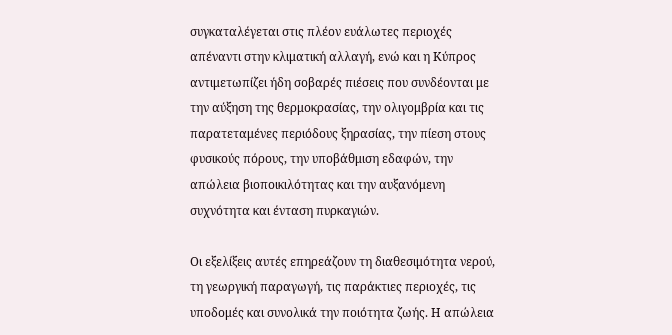συγκαταλέγεται στις πλέον ευάλωτες περιοχές απέναντι στην κλιματική αλλαγή, ενώ και η Κύπρος αντιμετωπίζει ήδη σοβαρές πιέσεις που συνδέονται με την αύξηση της θερμοκρασίας, την ολιγομβρία και τις παρατεταμένες περιόδους ξηρασίας, την πίεση στους φυσικούς πόρους, την υποβάθμιση εδαφών, την απώλεια βιοποικιλότητας και την αυξανόμενη συχνότητα και ένταση πυρκαγιών.

Οι εξελίξεις αυτές επηρεάζουν τη διαθεσιμότητα νερού, τη γεωργική παραγωγή, τις παράκτιες περιοχές, τις υποδομές και συνολικά την ποιότητα ζωής. Η απώλεια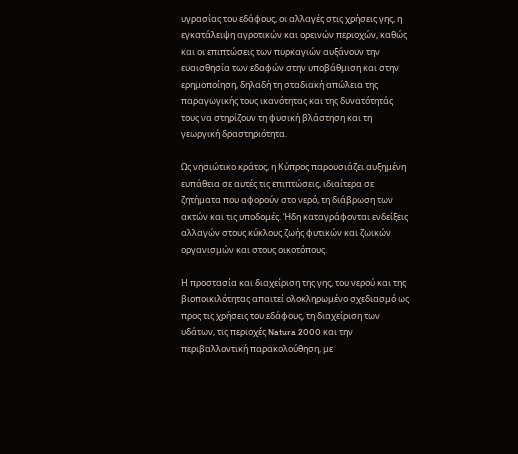υγρασίας του εδάφους, οι αλλαγές στις χρήσεις γης, η εγκατάλειψη αγροτικών και ορεινών περιοχών, καθώς και οι επιπτώσεις των πυρκαγιών αυξάνουν την ευαισθησία των εδαφών στην υποβάθμιση και στην ερημοποίηση, δηλαδή τη σταδιακή απώλεια της παραγωγικής τους ικανότητας και της δυνατότητάς τους να στηρίζουν τη φυσική βλάστηση και τη γεωργική δραστηριότητα.

Ως νησιώτικο κράτος, η Κύπρος παρουσιάζει αυξημένη ευπάθεια σε αυτές τις επιπτώσεις, ιδιαίτερα σε ζητήματα που αφορούν στο νερό, τη διάβρωση των ακτών και τις υποδομές. Ήδη καταγράφονται ενδείξεις αλλαγών στους κύκλους ζωής φυτικών και ζωικών οργανισμών και στους οικοτόπους.

Η προστασία και διαχείριση της γης, του νερού και της βιοποικιλότητας απαιτεί ολοκληρωμένο σχεδιασμό ως προς τις χρήσεις του εδάφους, τη διαχείριση των υδάτων, τις περιοχές Natura 2000 και την περιβαλλοντική παρακολούθηση, με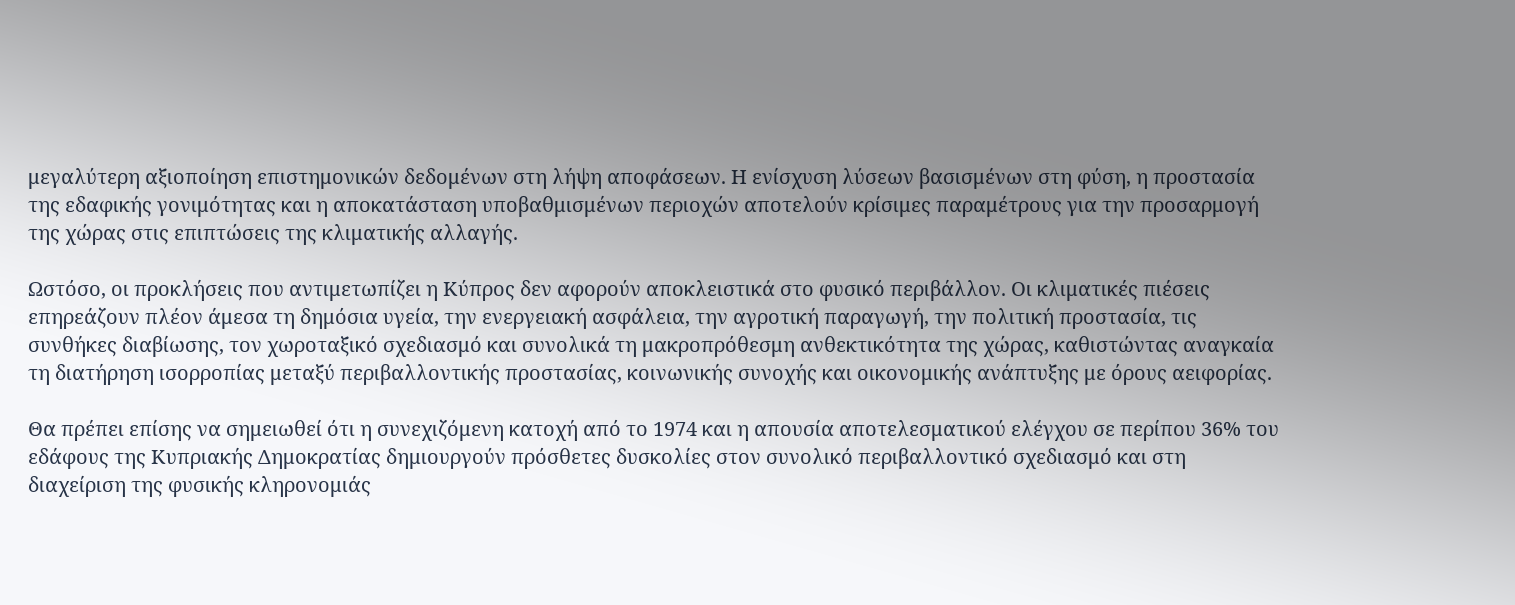μεγαλύτερη αξιοποίηση επιστημονικών δεδομένων στη λήψη αποφάσεων. Η ενίσχυση λύσεων βασισμένων στη φύση, η προστασία της εδαφικής γονιμότητας και η αποκατάσταση υποβαθμισμένων περιοχών αποτελούν κρίσιμες παραμέτρους για την προσαρμογή της χώρας στις επιπτώσεις της κλιματικής αλλαγής.

Ωστόσο, οι προκλήσεις που αντιμετωπίζει η Κύπρος δεν αφορούν αποκλειστικά στο φυσικό περιβάλλον. Οι κλιματικές πιέσεις επηρεάζουν πλέον άμεσα τη δημόσια υγεία, την ενεργειακή ασφάλεια, την αγροτική παραγωγή, την πολιτική προστασία, τις συνθήκες διαβίωσης, τον χωροταξικό σχεδιασμό και συνολικά τη μακροπρόθεσμη ανθεκτικότητα της χώρας, καθιστώντας αναγκαία τη διατήρηση ισορροπίας μεταξύ περιβαλλοντικής προστασίας, κοινωνικής συνοχής και οικονομικής ανάπτυξης με όρους αειφορίας.

Θα πρέπει επίσης να σημειωθεί ότι η συνεχιζόμενη κατοχή από το 1974 και η απουσία αποτελεσματικού ελέγχου σε περίπου 36% του εδάφους της Κυπριακής Δημοκρατίας δημιουργούν πρόσθετες δυσκολίες στον συνολικό περιβαλλοντικό σχεδιασμό και στη διαχείριση της φυσικής κληρονομιάς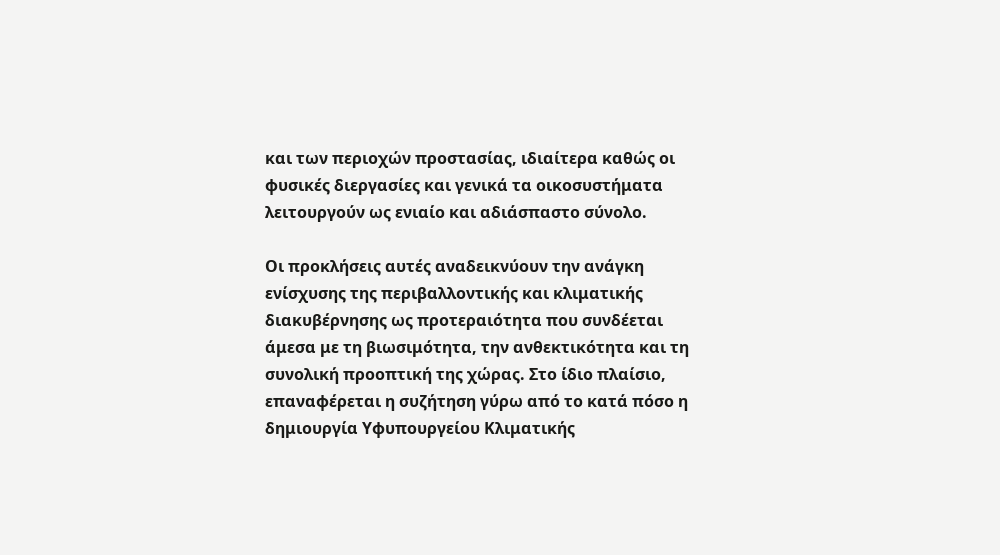και των περιοχών προστασίας, ιδιαίτερα καθώς οι φυσικές διεργασίες και γενικά τα οικοσυστήματα λειτουργούν ως ενιαίο και αδιάσπαστο σύνολο.

Οι προκλήσεις αυτές αναδεικνύουν την ανάγκη ενίσχυσης της περιβαλλοντικής και κλιματικής διακυβέρνησης ως προτεραιότητα που συνδέεται άμεσα με τη βιωσιμότητα, την ανθεκτικότητα και τη συνολική προοπτική της χώρας. Στο ίδιο πλαίσιο, επαναφέρεται η συζήτηση γύρω από το κατά πόσο η δημιουργία Υφυπουργείου Κλιματικής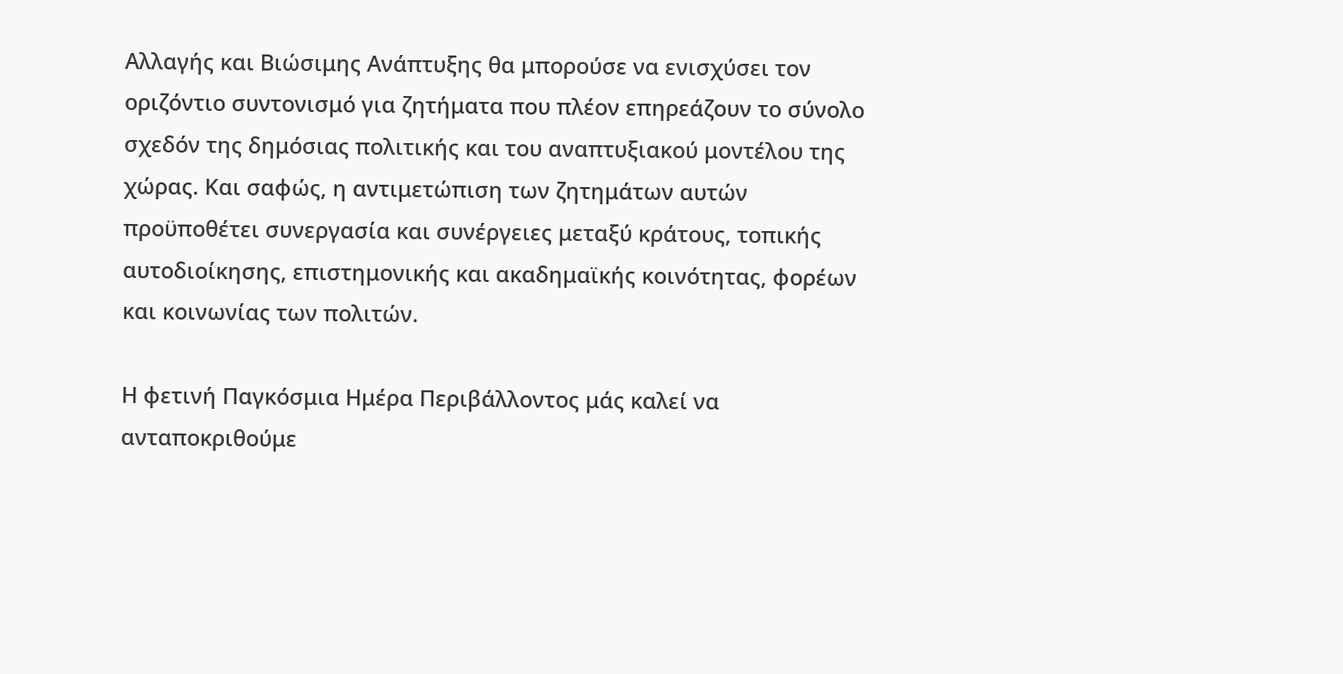Αλλαγής και Βιώσιμης Ανάπτυξης θα μπορούσε να ενισχύσει τον οριζόντιο συντονισμό για ζητήματα που πλέον επηρεάζουν το σύνολο σχεδόν της δημόσιας πολιτικής και του αναπτυξιακού μοντέλου της χώρας. Και σαφώς, η αντιμετώπιση των ζητημάτων αυτών προϋποθέτει συνεργασία και συνέργειες μεταξύ κράτους, τοπικής αυτοδιοίκησης, επιστημονικής και ακαδημαϊκής κοινότητας, φορέων και κοινωνίας των πολιτών.

Η φετινή Παγκόσμια Ημέρα Περιβάλλοντος μάς καλεί να ανταποκριθούμε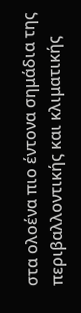στα ολοένα πιο έντονα σημάδια της περιβαλλοντικής και κλιματικής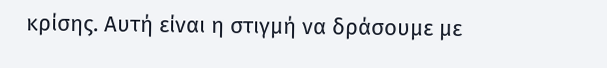κρίσης. Αυτή είναι η στιγμή να δράσουμε με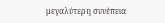μεγαλύτερη συνέπεια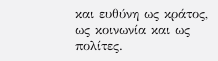και ευθύνη ως κράτος, ως κοινωνία και ως πολίτες.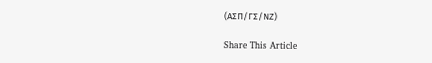(ΑΣΠ/ΓΣ/ΝΖ)

Share This Article